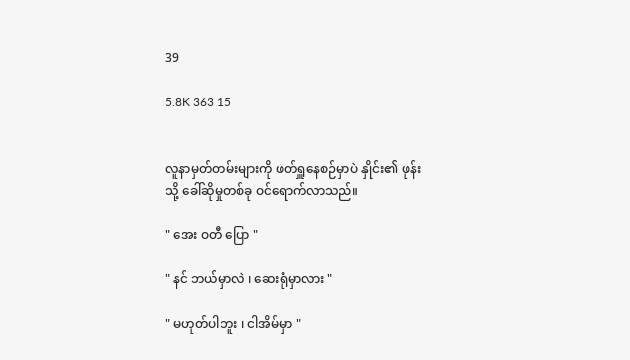39

5.8K 363 15


လူနာမှတ်တမ်းများကို ဖတ်ရှူနေစဉ်မှာပဲ နှိုင်း၏ ဖုန်းသို့ ခေါ်ဆိုမှုတစ်ခု ဝင်ရောက်လာသည်။

" အေး ဝတီ ပြော "

" နင် ဘယ်မှာလဲ ၊ ဆေးရုံမှာလား "

" မဟုတ်ပါဘူး ၊ ငါအိမ်မှာ "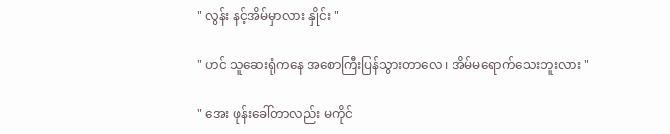" လွန်း နင့်အိမ်မှာလား နှိုင်း "

" ဟင် သူဆေးရုံကနေ အစောကြီးပြန်သွားတာလေ ၊ အိမ်မရောက်သေးဘူးလား "

" အေး ဖုန်းခေါ်တာလည်း မကိုင်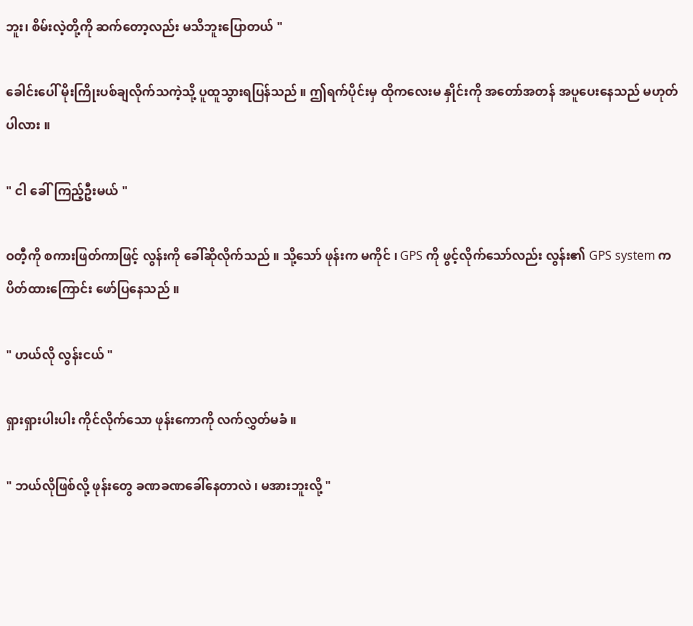ဘူး၊ စိမ်းလဲ့တို့ကို ဆက်တော့လည်း မသိဘူးပြောတယ် "

ခေါင်းပေါ် မိုးကြိုးပစ်ချလိုက်သကဲ့သို့ ပူထူသွားရပြန်သည် ။ ဤရက်ပိုင်းမှ ထိုကလေးမ နှိုင်းကို အတော်အတန် အပူပေးနေသည် မဟုတ်ပါလား ။

" ငါ ခေါ်ကြည့်ဦးမယ် "

ဝတီ့ကို စကားဖြတ်ကာဖြင့် လွန်းကို ခေါ်ဆိုလိုက်သည် ။ သို့သော် ဖုန်းက မကိုင် ၊ GPS ကို ဖွင့်လိုက်သော်လည်း လွန်း၏ GPS system က ပိတ်ထားကြောင်း ဖော်ပြနေသည် ။

" ဟယ်လို လွန်းငယ် "

ရှားရှားပါးပါး ကိုင်လိုက်သော‌ ဖုန်းကောကို လက်လွှတ်မခံ ။

" ဘယ်လိုဖြစ်လို့ ဖုန်းတွေ ခဏခဏခေါ်နေတာလဲ ၊ မအားဘူးလို့ "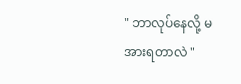" ဘာလုပ်နေလို့ မအားရတာလဲ "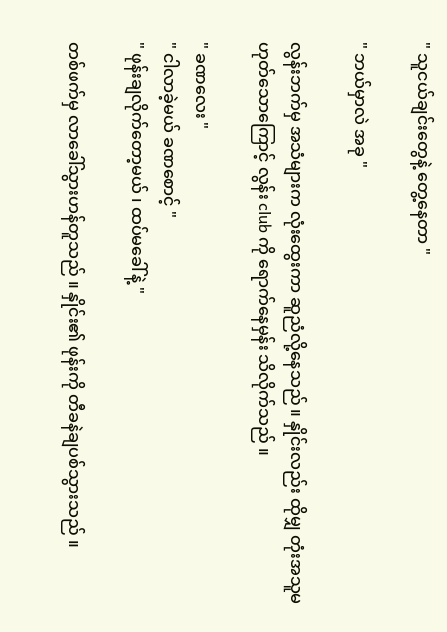" သူငယ်ချင်းတွေနဲ့ တွေ့နေတာ "

" ဘယ်မှာလဲ အခု "

လွန်းဘက်မှ အသံများက လုံးထွေးကာ ဆူညံလို့နေသည် ။ နှိုင်းလည်း ထိုမျှ တုံးအသူမဟုတ်သောကြောင့် လွန်း club ကို ရောက်နေမှန်း သိလိုက်သည် ။

" ခဏလေး "
" ငါလာခဲ့မယ် ခဏစောင့် "
" ဖုန်းချလိုက်တော့မယ် ၊ ထပ်မခေါ်နဲ့ "

တစ်ဖက်မှ လာခေါ်သွားဟန်တူသည် ။ နှိုင်း၏ ဖုန်းကို တီခနဲချပစ်သွားသည် ။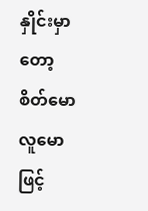နှိုင်းမှာတော့ စိတ်မော လူမောဖြင့်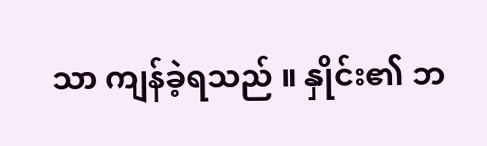သာ ကျန်ခဲ့ရသည် ။ နှိုင်း၏ ဘ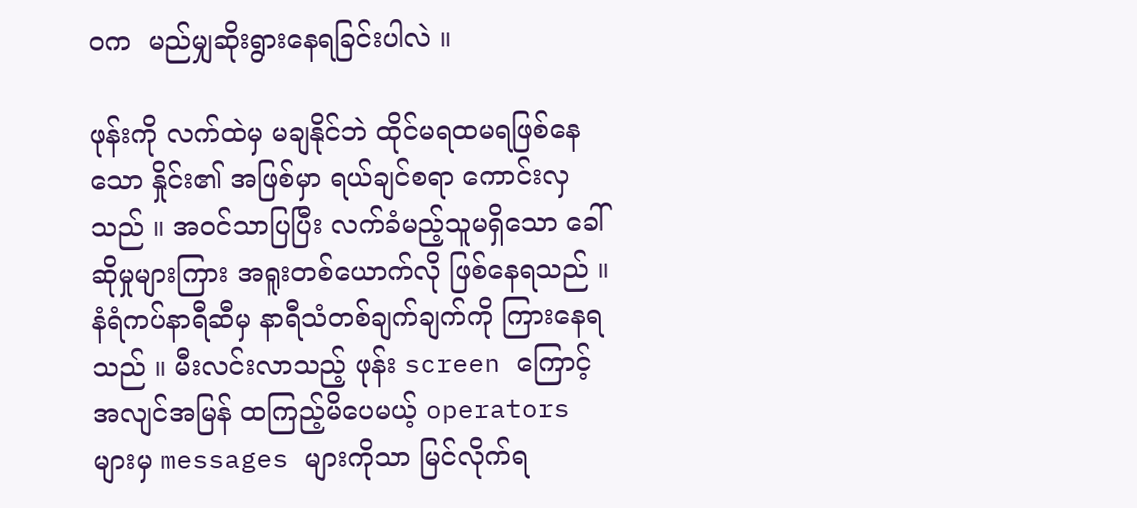ဝက  မည်မျှဆိုးရွားနေရခြင်းပါလဲ ။

ဖုန်းကို လက်ထဲမှ မချနိုင်ဘဲ ထိုင်မရထမရဖြစ်နေသော နှိုင်း၏ အဖြစ်မှာ ရယ်ချင်စရာ ကောင်းလှသည် ။ အဝင်သာပြပြီး လက်ခံမည့်သူမရှိသော ခေါ်ဆိုမှုများကြား အရူးတစ်ယောက်လို ဖြစ်နေရသည် ။ နံရံကပ်နာရီဆီမှ နာရီသံတစ်ချက်ချက်ကို ကြားနေရသည် ။ မီးလင်းလာသည့် ဖုန်း screen ကြောင့် အလျင်အမြန် ထကြည့်မိပေမယ့် operators များမှ messages များကိုသာ မြင်လိုက်ရ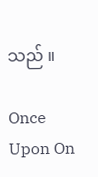သည် ။

Once Upon On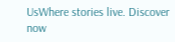UsWhere stories live. Discover now